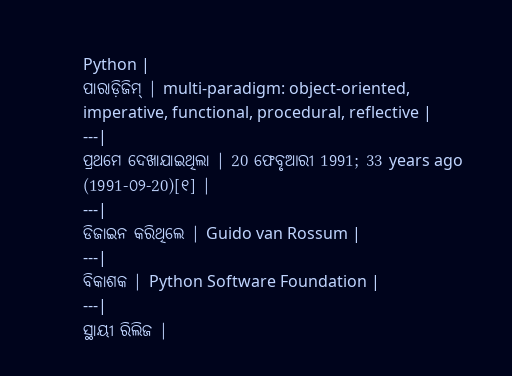Python |
ପାରାଡ଼ିଜିମ୍ | multi-paradigm: object-oriented, imperative, functional, procedural, reflective |
---|
ପ୍ରଥମେ ଦେଖାଯାଇଥିଲା | 20 ଫେବୃଆରୀ 1991; 33 years ago (1991-୦୨-20)[୧] |
---|
ଡିଜାଇନ କରିଥିଲେ | Guido van Rossum |
---|
ବିକାଶକ | Python Software Foundation |
---|
ସ୍ଥାୟୀ ରିଲିଜ |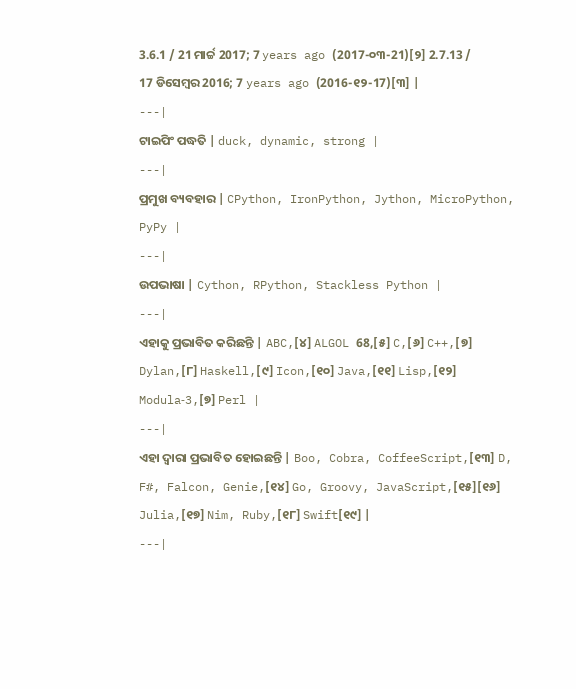3.6.1 / 21 ମାର୍ଚ୍ଚ 2017; 7 years ago (2017-୦୩-21)[୨] 2.7.13 / 17 ଡିସେମ୍ବର 2016; 7 years ago (2016-୧୨-17)[୩] |
---|
ଟାଇପିଂ ପଦ୍ଧତି | duck, dynamic, strong |
---|
ପ୍ରମୁଖ ବ୍ୟବହାର | CPython, IronPython, Jython, MicroPython, PyPy |
---|
ଉପଭାଷା | Cython, RPython, Stackless Python |
---|
ଏହାକୁ ପ୍ରଭାବିତ କରିଛନ୍ତି | ABC,[୪] ALGOL 68,[୫] C,[୬] C++,[୭] Dylan,[୮] Haskell,[୯] Icon,[୧୦] Java,[୧୧] Lisp,[୧୨] Modula‑3,[୭] Perl |
---|
ଏହା ଦ୍ଵାରା ପ୍ରଭାବିତ ହୋଇଛନ୍ତି | Boo, Cobra, CoffeeScript,[୧୩] D, F#, Falcon, Genie,[୧୪] Go, Groovy, JavaScript,[୧୫][୧୬] Julia,[୧୭] Nim, Ruby,[୧୮] Swift[୧୯] |
---|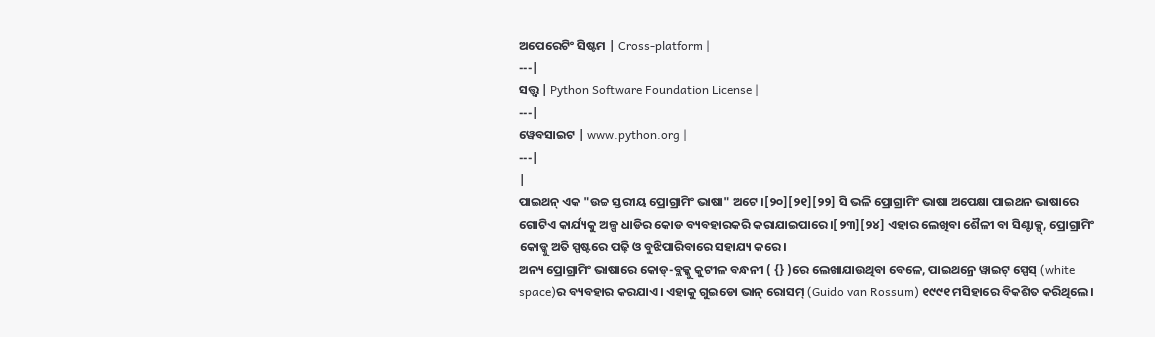ଅପେରେଟିଂ ସିଷ୍ଟମ | Cross-platform |
---|
ସତ୍ତ୍ଵ | Python Software Foundation License |
---|
ୱେବସାଇଟ | www.python.org |
---|
|
ପାଇଥନ୍ ଏକ "ଉଚ୍ଚ ସ୍ତରୀୟ ପ୍ରୋଗ୍ରାମିଂ ଭାଷା" ଅଟେ ।[୨୦][୨୧][୨୨] ସି ଭଳି ପ୍ରୋଗ୍ରାମିଂ ଭାଷା ଅପେକ୍ଷା ପାଇଥନ ଭାଷାରେ ଗୋଟିଏ କାର୍ଯ୍ୟକୁ ଅଳ୍ପ ଧାଡିର କୋଡ ବ୍ୟବହାରକରି କରାଯାଇପାରେ ।[୨୩][୨୪] ଏହାର ଲେଖିବା ଶୈଳୀ ବା ସିଣ୍ଟାକ୍ସ୍, ପ୍ରୋଗ୍ରାମିଂ କୋଡ୍କୁ ଅତି ସ୍ପଷ୍ଟରେ ପଢ଼ି ଓ ବୁଝିପାରିବାରେ ସହାଯ୍ୟ କରେ।
ଅନ୍ୟ ପ୍ରୋଗ୍ରାମିଂ ଭାଷାରେ କୋଡ୍-ବ୍ଲକ୍କୁ କୁଟୀଳ ବନ୍ଧନୀ ( {} )ରେ ଲେଖାଯାଉଥିବା ବେଳେ, ପାଇଥନ୍ରେ ୱାଇଟ୍ ସ୍ପେସ୍ (white space)ର ବ୍ୟବହାର କରଯାଏ। ଏହାକୁ ଗୁଇଡୋ ଭାନ୍ ରୋସମ୍ (Guido van Rossum) ୧୯୯୧ ମସିହାରେ ବିକଶିତ କରିଥିଲେ।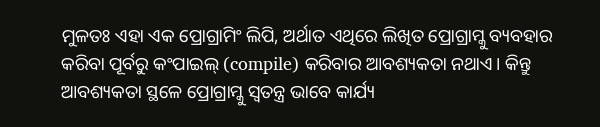ମୁଳତଃ ଏହା ଏକ ପ୍ରୋଗ୍ରାମିଂ ଲିପି, ଅର୍ଥାତ ଏଥିରେ ଲିଖିତ ପ୍ରୋଗ୍ରାମ୍କୁ ବ୍ୟବହାର କରିବା ପୂର୍ବରୁ କଂପାଇଲ୍ (compile) କରିବାର ଆବଶ୍ୟକତା ନଥାଏ। କିନ୍ତୁ ଆବଶ୍ୟକତା ସ୍ଥଳେ ପ୍ରୋଗ୍ରାମ୍କୁ ସ୍ୱତନ୍ତ୍ର ଭାବେ କାର୍ଯ୍ୟ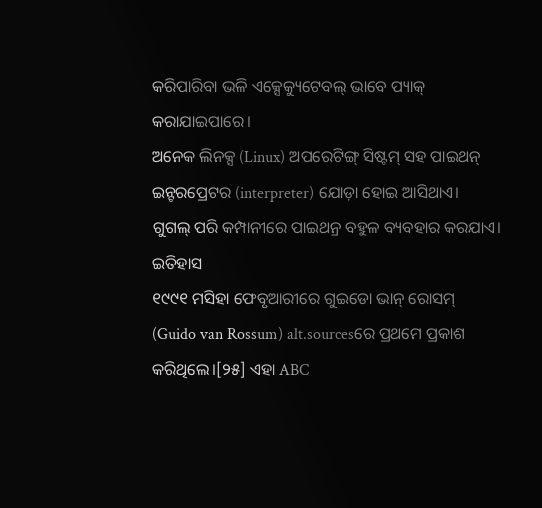କରିପାରିବା ଭଳି ଏକ୍ସେକ୍ୟୁଟେବଲ୍ ଭାବେ ପ୍ୟାକ୍ କରାଯାଇପାରେ।
ଅନେକ ଲିନକ୍ସ (Linux) ଅପରେଟିଙ୍ଗ୍ ସିଷ୍ଟମ୍ ସହ ପାଇଥନ୍ ଇନ୍ଟରପ୍ରେଟର (interpreter) ଯୋଡ଼ା ହୋଇ ଆସିଥାଏ।
ଗୁଗଲ୍ ପରି କମ୍ପାନୀରେ ପାଇଥନ୍ର ବହୁଳ ବ୍ୟବହାର କରଯାଏ।
ଇତିହାସ
୧୯୯୧ ମସିହା ଫେବୃଆରୀରେ ଗୁଇଡୋ ଭାନ୍ ରୋସମ୍ (Guido van Rossum) alt.sourcesରେ ପ୍ରଥମେ ପ୍ରକାଶ କରିଥିଲେ।[୨୫] ଏହା ABC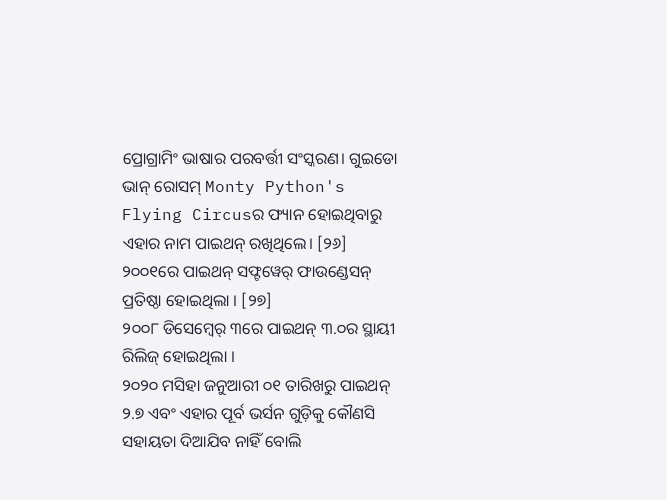ପ୍ରୋଗ୍ରାମିଂ ଭାଷାର ପରବର୍ତ୍ତୀ ସଂସ୍କରଣ। ଗୁଇଡୋ ଭାନ୍ ରୋସମ୍ Monty Python's Flying Circusର ଫ୍ୟାନ ହୋଇଥିବାରୁ ଏହାର ନାମ ପାଇଥନ୍ ରଖିଥିଲେ। [୨୬]
୨୦୦୧ରେ ପାଇଥନ୍ ସଫ୍ଟୱେର୍ ଫାଉଣ୍ଡେସନ୍ ପ୍ରତିଷ୍ଠା ହୋଇଥିଲା । [୨୭]
୨୦୦୮ ଡିସେମ୍ବେର୍ ୩ରେ ପାଇଥନ୍ ୩.୦ର ସ୍ଥାୟୀ ରିଲିଜ୍ ହୋଇଥିଲା ।
୨୦୨୦ ମସିହା ଜନୁଆରୀ ୦୧ ତାରିଖରୁ ପାଇଥନ୍ ୨.୭ ଏବଂ ଏହାର ପୂର୍ବ ଭର୍ସନ ଗୁଡ଼ିକୁ କୌଣସି ସହାୟତା ଦିଆଯିବ ନାହିଁ ବୋଲି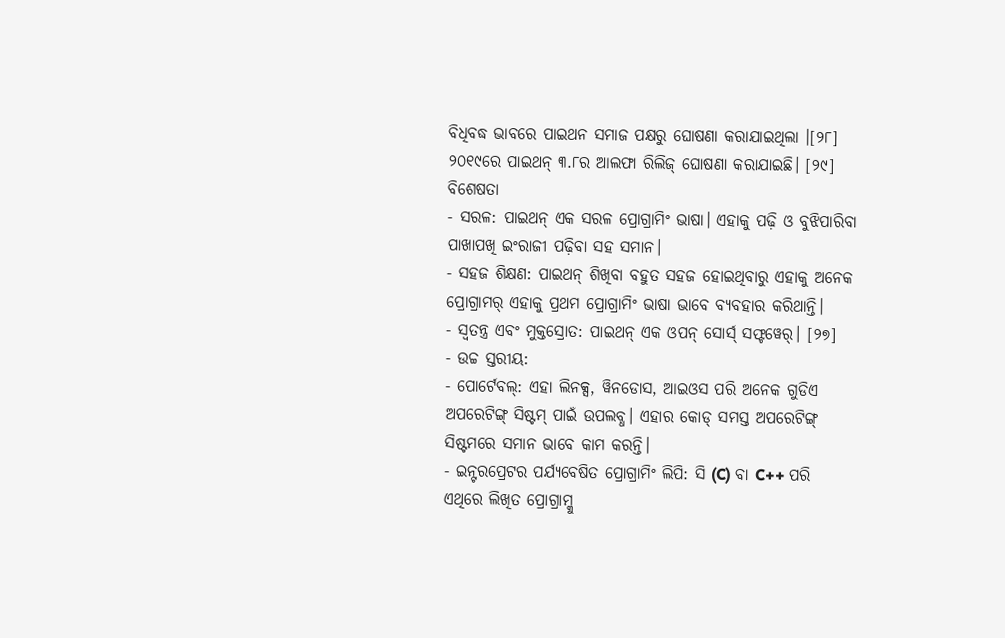ବିଧିବଦ୍ଧ ଭାବରେ ପାଇଥନ ସମାଜ ପକ୍ଷରୁ ଘୋଷଣା କରାଯାଇଥିଲା ।[୨୮]
୨୦୧୯ରେ ପାଇଥନ୍ ୩.୮ର ଆଲଫା ରିଲିଜ୍ ଘୋଷଣା କରାଯାଇଛି। [୨୯]
ବିଶେଷତା
- ସରଳ: ପାଇଥନ୍ ଏକ ସରଳ ପ୍ରୋଗ୍ରାମିଂ ଭାଷା। ଏହାକୁ ପଢ଼ି ଓ ବୁଝିପାରିବା ପାଖାପଖି ଇଂରାଜୀ ପଢ଼ିବା ସହ ସମାନ।
- ସହଜ ଶିକ୍ଷଣ: ପାଇଥନ୍ ଶିଖିବା ବହୁତ ସହଜ ହୋଇଥିବାରୁ ଏହାକୁ ଅନେକ ପ୍ରୋଗ୍ରାମର୍ ଏହାକୁ ପ୍ରଥମ ପ୍ରୋଗ୍ରାମିଂ ଭାଷା ଭାବେ ବ୍ୟବହାର କରିଥାନ୍ତି।
- ସ୍ୱତନ୍ତ୍ର ଏବଂ ମୁକ୍ତସ୍ରୋତ: ପାଇଥନ୍ ଏକ ଓପନ୍ ସୋର୍ସ୍ ସଫ୍ଟୱେର୍। [୨୭]
- ଉଚ୍ଚ ସ୍ତରୀୟ:
- ପୋର୍ଟେବଲ୍: ଏହା ଲିନକ୍ସ, ୱିନଡୋସ, ଆଇଓସ ପରି ଅନେକ ଗୁଡିଏ ଅପରେଟିଙ୍ଗ୍ ସିଷ୍ଟମ୍ ପାଇଁ ଉପଲବ୍ଧ। ଏହାର କୋଡ୍ ସମସ୍ତ ଅପରେଟିଙ୍ଗ୍ ସିଷ୍ଟମରେ ସମାନ ଭାବେ କାମ କରନ୍ତି।
- ଇନ୍ଟରପ୍ରେଟର ପର୍ଯ୍ୟବେଷିତ ପ୍ରୋଗ୍ରାମିଂ ଲିପି: ସି (C) ବା C++ ପରି ଏଥିରେ ଲିଖିତ ପ୍ରୋଗ୍ରାମ୍କୁ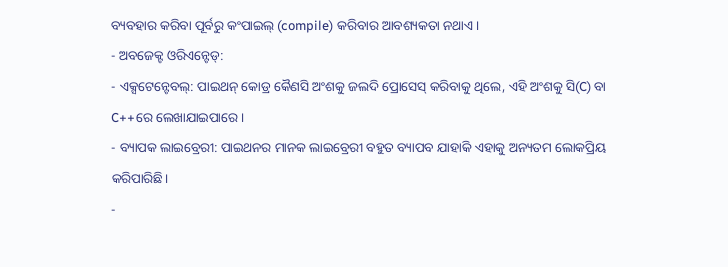ବ୍ୟବହାର କରିବା ପୂର୍ବରୁ କଂପାଇଲ୍ (compile) କରିବାର ଆବଶ୍ୟକତା ନଥାଏ।
- ଅବଜେକ୍ଟ ଓରିଏନ୍ଟେଡ୍:
- ଏକ୍ସଟେନ୍ଟେବଲ୍: ପାଇଥନ୍ କୋଡ୍ର କୈଣସି ଅଂଶକୁ ଜଲଦି ପ୍ରୋସେସ୍ କରିବାକୁ ଥିଲେ, ଏହି ଅଂଶକୁ ସି(C) ବା C++ରେ ଲେଖାଯାଇପାରେ।
- ବ୍ୟାପକ ଲାଇବ୍ରେରୀ: ପାଇଥନର ମାନକ ଲାଇବ୍ରେରୀ ବହୁତ ବ୍ୟାପବ ଯାହାକି ଏହାକୁ ଅନ୍ୟତମ ଲୋକପ୍ରିୟ କରିପାରିଛି।
-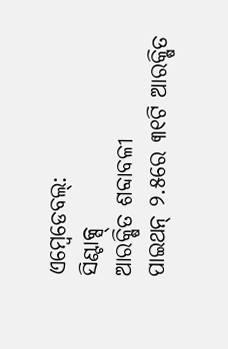ଏମ୍ବେଡେବଲ୍:
ସିଣ୍ଟାକ୍ସ୍
ଆରକ୍ଷିତ ଶବ୍ଦାବଳୀ
ପାଇଥନ୍ ୨.୫ରେ ୩୧ଟି ଆରକ୍ଷିତ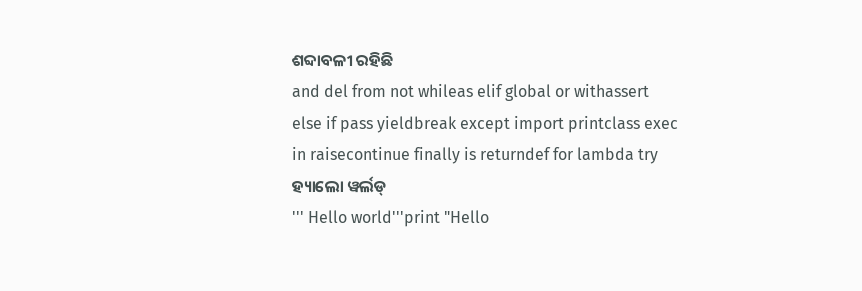ଶବ୍ଦାବଳୀ ରହିଛି
and del from not whileas elif global or withassert else if pass yieldbreak except import printclass exec in raisecontinue finally is returndef for lambda try
ହ୍ୟାଲୋ ୱର୍ଲଡ୍
''' Hello world'''print "Hello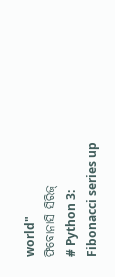world"
ଫିବୋନାସି ସିରିଜ୍
# Python 3: Fibonacci series up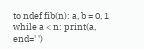to ndef fib(n): a, b = 0, 1 while a < n: print(a, end=' ')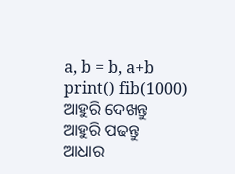a, b = b, a+b print() fib(1000)
ଆହୁରି ଦେଖନ୍ତୁ
ଆହୁରି ପଢନ୍ତୁ
ଆଧାର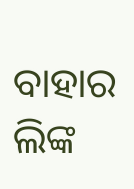ବାହାର ଲିଙ୍କ